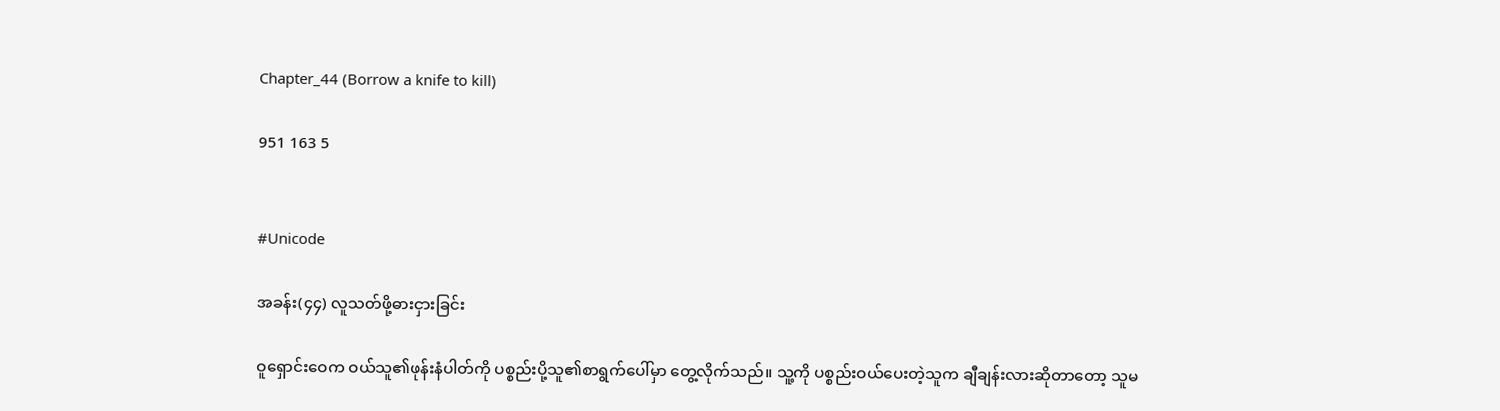Chapter_44 (Borrow a knife to kill)

951 163 5


#Unicode

အခန်း(၄၄) လူသတ်ဖို့ဓားငှားခြင်း

ဝူရှောင်းဝေက ဝယ်သူ၏ဖုန်းနံပါတ်ကို ပစ္စည်းပို့သူ၏စာရွက်ပေါ်မှာ တွေ့လိုက်သည်။ သူ့ကို ပစ္စည်းဝယ်ပေးတဲ့သူက ချီချန်းလားဆိုတာတော့ သူမ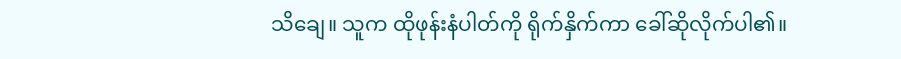သိချေ။ သူက ထိုဖုန်းနံပါတ်ကို ရိုက်နှိက်ကာ ခေါ်ဆိုလိုက်ပါ၏။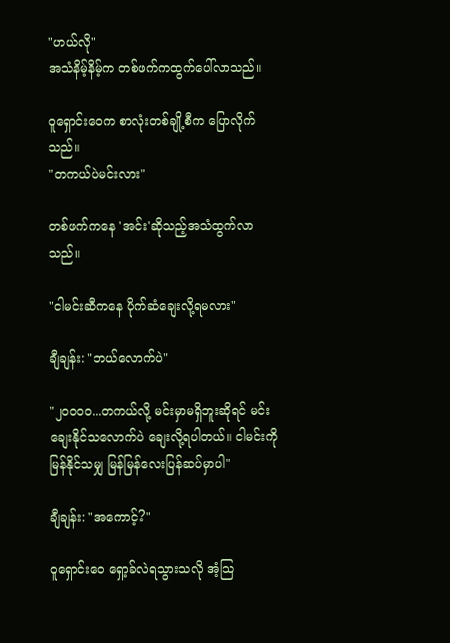"ဟယ်လို"
အသံနိမ့်နိမ့်က တစ်ဖက်ကထွက်ပေါ်လာသည်။

ဝူရှောင်းဝေက စာလုံးတစ်ချို့စီက ပြောလိုက်သည်။
"တကယ်ပဲမင်းလား"

တစ်ဖက်ကနေ 'အင်း'ဆိုသည့်အသံထွက်လာသည်။

"ငါမင်းဆီကနေ ပိုက်ဆံချေးလို့ရမလား"

ချီချန်း: "ဘယ်လောက်ပဲ"

"၂၀၀၀၀...တကယ်လို့ မင်းမှာမရှိဘူးဆိုရင် မင်းချေးနိုင်သလောက်ပဲ ချေးလို့ရပါတယ်။ ငါမင်းကို မြန်နိုင်သမျှ မြန်မြန်လေးပြန်ဆပ်မှာပါ"

ချီချန်း: "အကောင့်?"

ဝူရှောင်းဝေ ရှော့ခ်လဲရသွားသလို အံ့သြ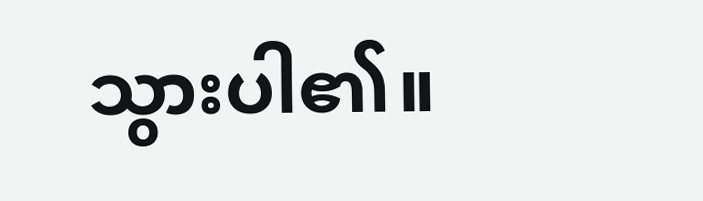သွားပါ၏။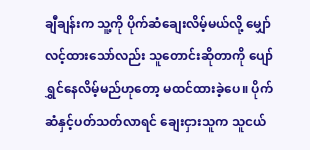ချီချန်းက သူ့ကို ပိုက်ဆံချေးလိမ့်မယ်လို့ မျှော်လင့်ထားသော်လည်း သူတောင်းဆိုတာကို ပျော်ရွှင်နေလိမ့်မည်ဟုတော့ မထင်ထားခဲ့ပေ။ ပိုက်ဆံနှင့်ပတ်သတ်လာရင် ချေးငှားသူက သူငယ်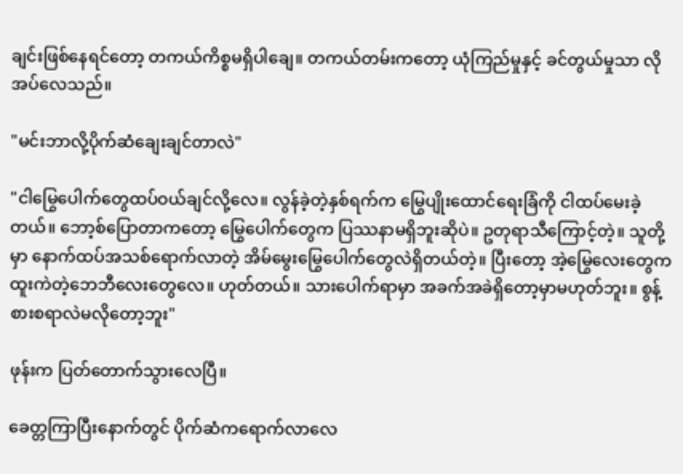ချင်းဖြစ်နေရင်တော့ တကယ်ကိစ္စမရှိပါချေ။ တကယ်တမ်းကတော့ ယုံကြည်မှုနှင့် ခင်တွယ်မှုသာ လိုအပ်လေသည်။

"မင်းဘာလို့ပိုက်ဆံချေးချင်တာလဲ"

"ငါမြွေပေါက်တွေထပ်ဝယ်ချင်လို့လေ။ လွန်ခဲ့တဲ့နှစ်ရက်က မြွေပျိုးထောင်ရေးခြံကို ငါထပ်မေးခဲ့တယ်။ ဘော့စ်ပြောတာကတော့ မြွေပေါက်တွေက ပြဿနာမရှိဘူးဆိုပဲ။ ဥတုရာသီကြောင့်တဲ့။ သူတို့မှာ နောက်ထပ်အသစ်ရောက်လာတဲ့ အိမ်မွေးမြွေပေါက်တွေလဲရှိတယ်တဲ့။ ပြီးတော့ အဲ့မြွေလေးတွေက ထူးကဲတဲ့ဘေဘီလေးတွေလေ။ ဟုတ်တယ်။ သားပေါက်ရာမှာ အခက်အခဲရှိတော့မှာမဟုတ်ဘူး။ စွန့်စားစရာလဲမလိုတော့ဘူး"

ဖုန်းက ပြတ်တောက်သွားလေပြီ။

ခေတ္တကြာပြီးနောက်တွင် ပိုက်ဆံကရောက်လာလေ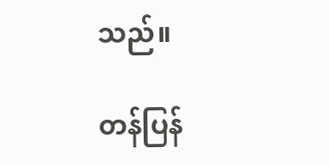သည်။

တန်ပြန်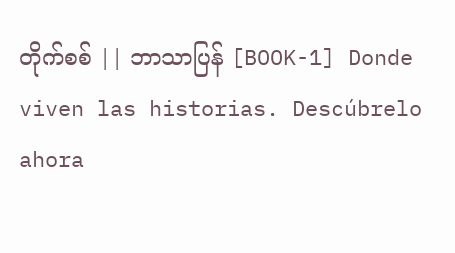တိုက်စစ် || ဘာသာပြန် [BOOK-1] Donde viven las historias. Descúbrelo ahora